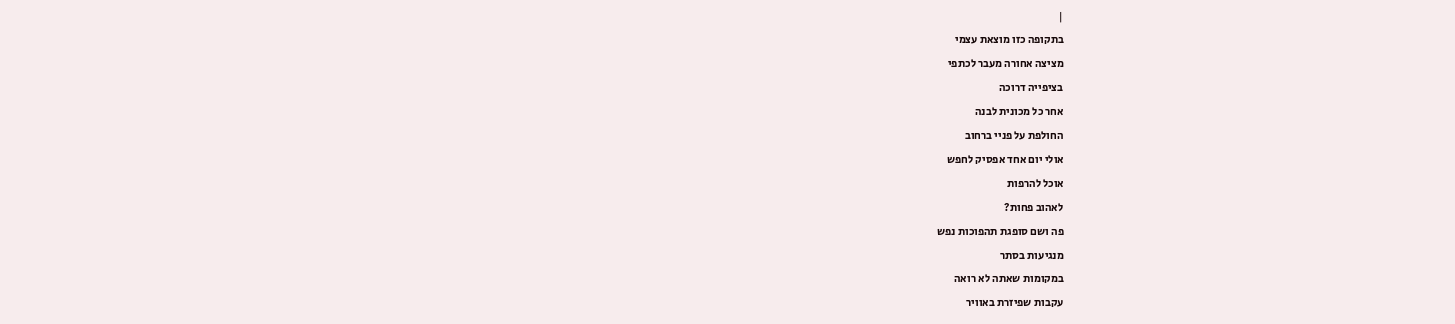|
בתקופה כזו מוצאת עצמי
מציצה אחורה מעבר לכתפי
בציפייה דרוכה
אחר כל מכונית לבנה
החולפת על פניי ברחוב
אולי יום אחד אפסיק לחפש
אוכל להרפות
לאהוב פחות?
פה ושם סופגת תהפוכות נפש
מנגיעות בסתר
במקומות שאתה לא רואה
עקבות שפיזרת באוויר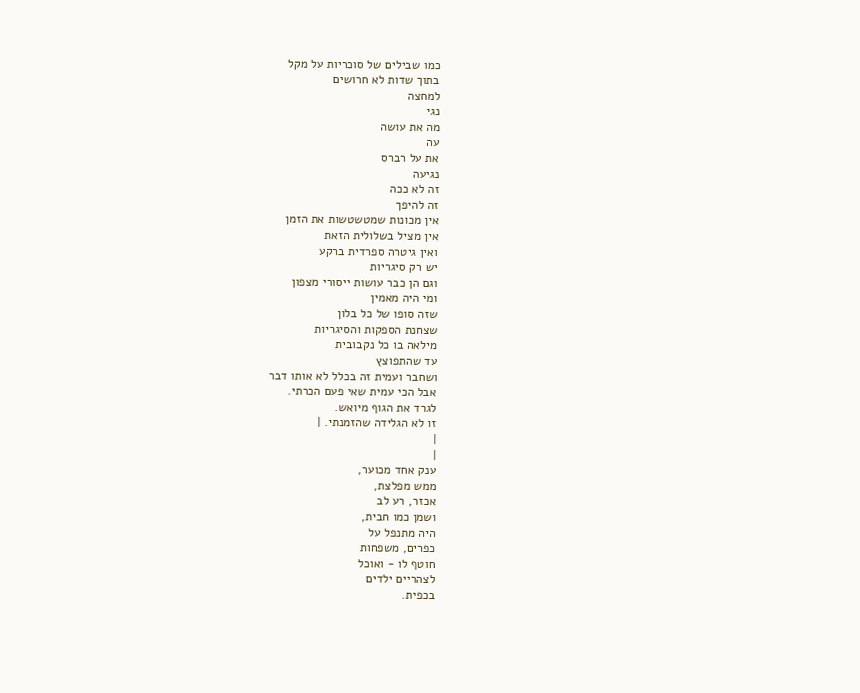כמו שבילים של סוכריות על מקל
בתוך שדות לא חרושים
למחצה
נגי
מה את עושה
עה
את על רברס
נגיעה
זה לא ככה
זה להיפך
אין מכונות שמטשטשות את הזמן
אין מציל בשלולית הזאת
ואין גיטרה ספרדית ברקע
יש רק סיגריות
וגם הן כבר עושות ייסורי מצפון
ומי היה מאמין
שזה סופו של כל בלון
שצחנת הספקות והסיגריות
מילאה בו כל נקבובית
עד שהתפוצץ
ושחבר ועמית זה בכלל לא אותו דבר
אבל הכי עמית שאי פעם הכרתי.
לגרד את הגוף מיואש.
זו לא הגלידה שהזמנתי. |
|
|
ענק אחד מכוער,
ממש מפלצת,
אכזר, רע לב
ושמן כמו חבית,
היה מתנפל על
כפרים, משפחות
חוטף לו - ואוכל
לצהריים ילדים
בכפית.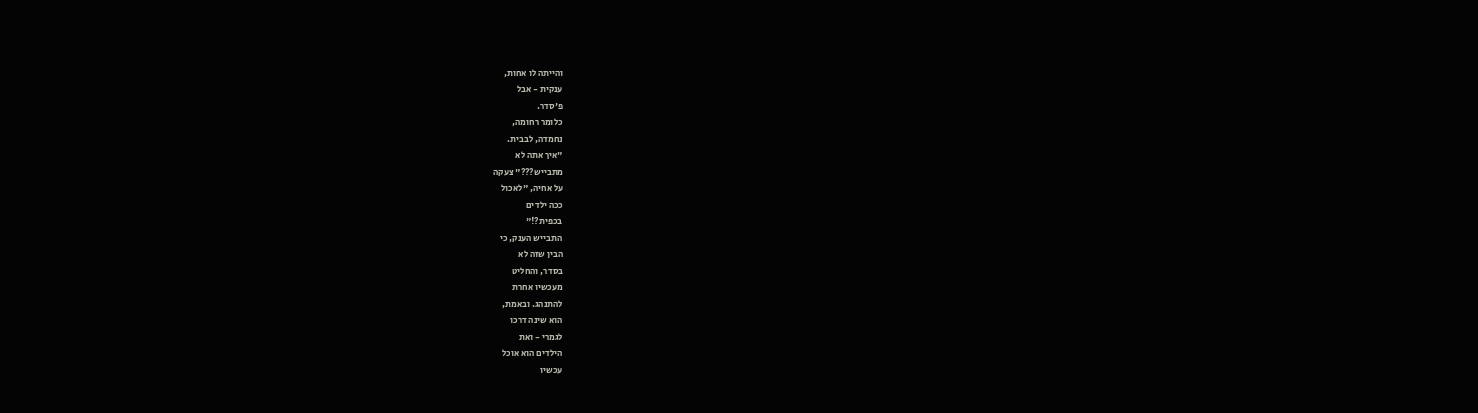והייתה לו אחות,
ענקית - אבל
פ'סדר.
כלומר רחומה,
נחמדה, לבבית.
"איך אתה לא
מתבייש???" צעקה
על אחיה, "לאכול
ככה ילדים
בכפית?!"
התבייש הענק, כי
הבין שזה לא
בסדר, והחליט
מעכשיו אחרת
להתנהג. ובאמת,
הוא שינה דרכו
לגמרי - ואת
הילדים הוא אוכל
עכשיו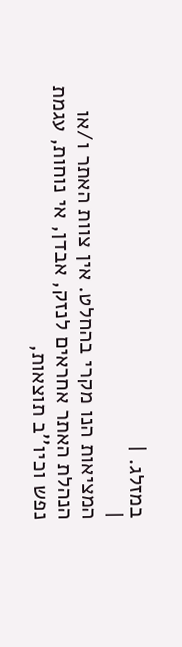במזלג. |
|
המציאות הנו מקרי בהחלט. אין צוות האתר ו/או
הנהלת האתר אחראים לנזק, אבדן, אי נוחות, עגמת
נפש וכיו''ב תוצאות,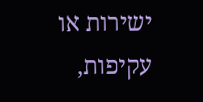ישירות או עקיפות,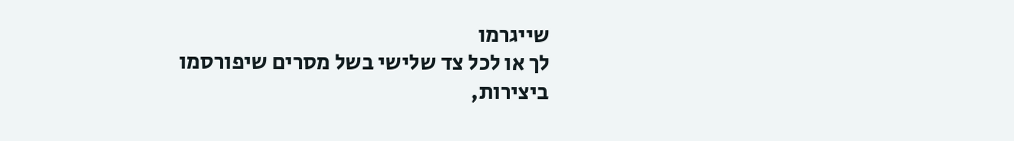שייגרמו
לך או לכל צד שלישי בשל מסרים שיפורסמו
ביצירות,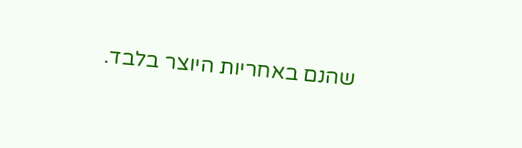שהנם באחריות היוצר בלבד.